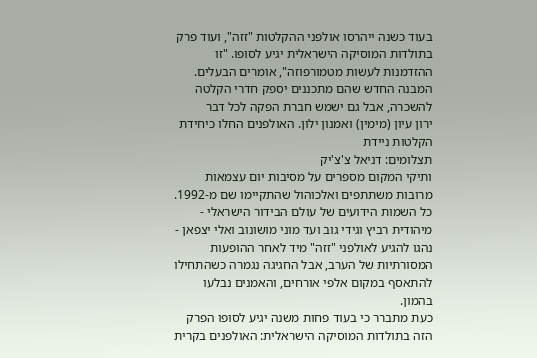בעוד כשנה ייהרסו אולפני ההקלטות "זזה", ועוד פרק בתולדות המוסיקה הישראלית יגיע לסופו. "זו ההזדמנות לעשות מטמורפוזה", אומרים הבעלים. המבנה החדש שהם מתכננים יספק חדרי הקלטה להשכרה, אבל גם ישמש חברת הפקה לכל דבר
ירון עיון (מימין) ואמנון ילון. האולפנים החלו כיחידת הקלטות ניידת
תצלומים: דניאל צ'צ'יק
ותיקי המקום מספרים על מסיבות יום עצמאות מרובות משתתפים ואלכוהול שהתקיימו שם מ-1992. כל השמות הידועים של עולם הבידור הישראלי - מיהודית רביץ וגידי גוב ועד מוני מושונוב ואלי יצפאן - נהגו להגיע לאולפני "זזה" מיד לאחר ההופעות המסורתיות של הערב, אבל החגיגה נגמרה כשהתחילו להתאסף במקום אלפי אורחים, והאמנים נבלעו בהמון.
כעת מתברר כי בעוד פחות משנה יגיע לסופו הפרק הזה בתולדות המוסיקה הישראלית: האולפנים בקרית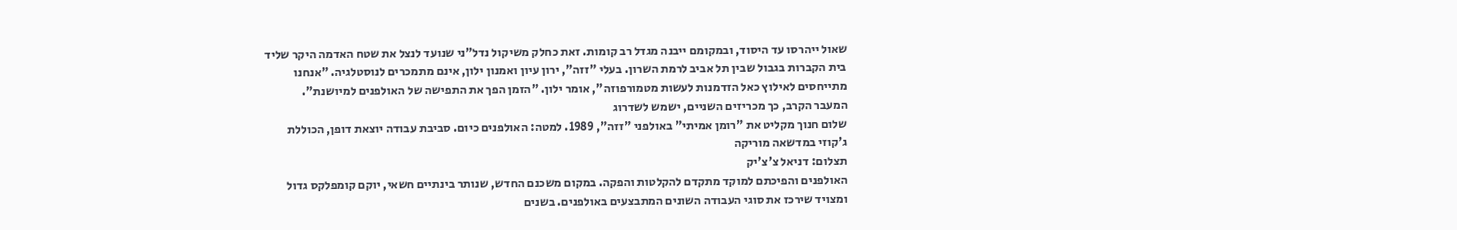שאול ייהרסו עד היסוד, ובמקומם ייבנה מגדל רב קומות. זאת כחלק משיקול נדל"ני שנועד לנצל את שטח האדמה היקר שליד בית הקברות בגבול שבין תל אביב לרמת השרון. בעלי "זזה", ירון עיון ואמנון ילון, אינם מתמכרים לנוסטלגיה. "אנחנו מתייחסים לאילוץ כאל הזדמנות לעשות מטמורפוזה", אומר ילון. "הזמן הפך את התפישה של האולפנים למיושנת".
המעבר הקרב, כך מכריזים השניים, ישמש לשדרוג
שלום חנוך מקליט את "רומן אמיתי" באולפני "זזה", 1989. למטה: האולפנים כיום. סביבת עבודה יוצאת דופן, הכוללת ג'קוזי במדשאה מוריקה
תצלום: דניאל צ'צ'יק
האולפנים והפיכתם למוקד מתקדם להקלטות והפקה. במקום משכנם החדש, שנותר בינתיים חשאי, יוקם קומפלקס גדול ומצויד שירכז את סוגי העבודה השונים המתבצעים באולפנים. בשנים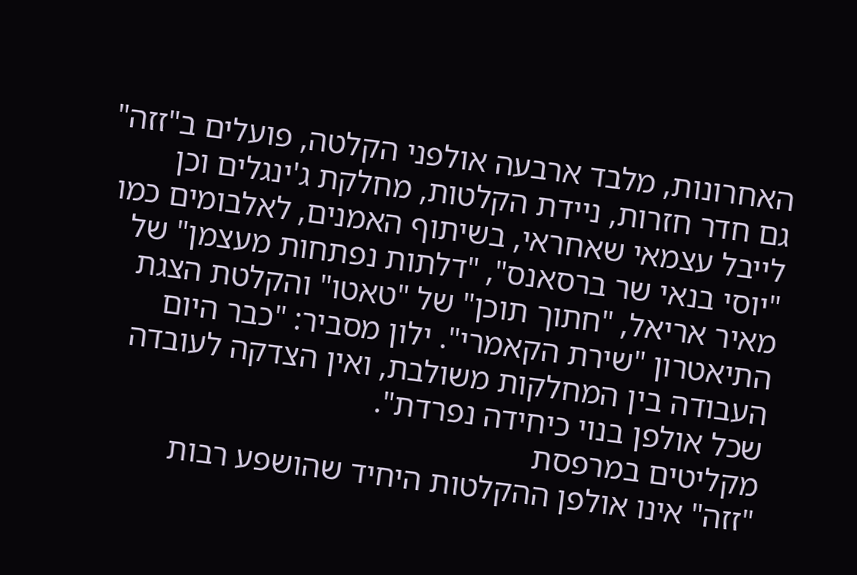האחרונות, מלבד ארבעה אולפני הקלטה, פועלים ב"זזה" גם חדר חזרות, ניידת הקלטות, מחלקת ג'ינגלים וכן לייבל עצמאי שאחראי, בשיתוף האמנים, לאלבומים כמו "יוסי בנאי שר ברסאנס", "דלתות נפתחות מעצמן" של מאיר אריאל, "חתוך תוכן" של "טאטו" והקלטת הצגת התיאטרון "שירת הקאמרי". ילון מסביר: "כבר היום העבודה בין המחלקות משולבת, ואין הצדקה לעובדה שכל אולפן בנוי כיחידה נפרדת".
מקליטים במרפסת
"זזה" אינו אולפן ההקלטות היחיד שהושפע רבות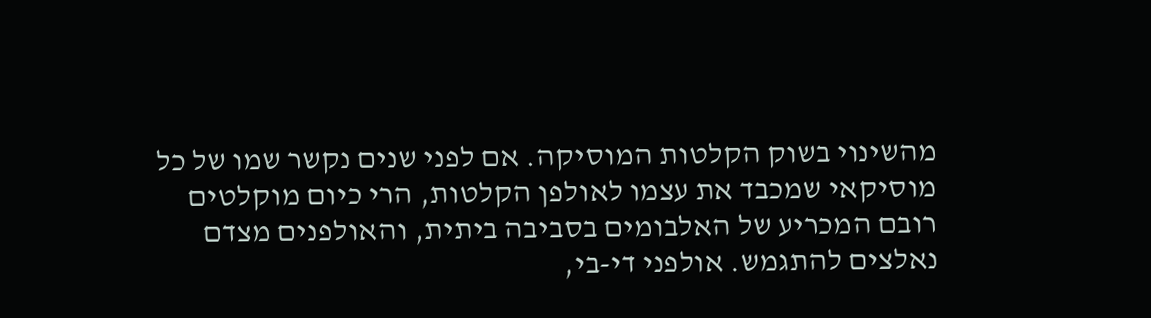מהשינוי בשוק הקלטות המוסיקה. אם לפני שנים נקשר שמו של כל מוסיקאי שמכבד את עצמו לאולפן הקלטות, הרי כיום מוקלטים רובם המכריע של האלבומים בסביבה ביתית, והאולפנים מצדם נאלצים להתגמש. אולפני די-בי,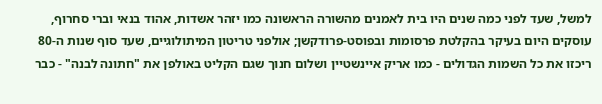למשל, שעד לפני כמה שנים היו בית לאמנים מהשורה הראשונה כמו יזהר אשדות, אהוד בנאי וברי סחרוף, עוסקים היום בעיקר בהקלטת פרסומות ובפוסט-פרודקשן; אולפני טריטון המיתולוגיים, שעד סוף שנות ה-80 ריכזו את כל השמות הגדולים - כמו אריק איינשטיין ושלום חנוך שגם הקליט באולפן את "חתונה לבנה" - כבר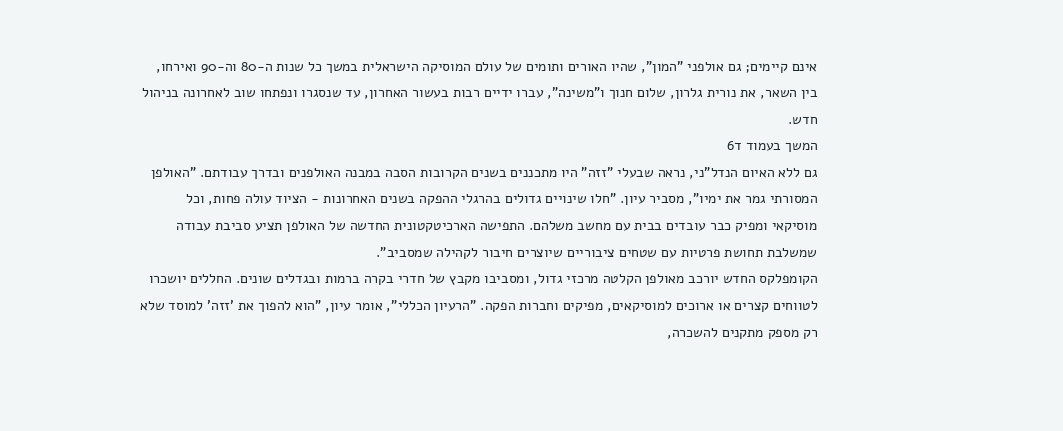אינם קיימים; גם אולפני "המון", שהיו האורים ותומים של עולם המוסיקה הישראלית במשך כל שנות ה-80 וה-90 ואירחו, בין השאר, את נורית גלרון, שלום חנוך ו"משינה", עברו ידיים רבות בעשור האחרון, עד שנסגרו ונפתחו שוב לאחרונה בניהול חדש.
המשך בעמוד ד6
גם ללא האיום הנדל"ני, נראה שבעלי "זזה" היו מתכננים בשנים הקרובות הסבה במבנה האולפנים ובדרך עבודתם. "האולפן המסורתי גמר את ימיו", מסביר עיון. "חלו שינויים גדולים בהרגלי ההפקה בשנים האחרונות - הציוד עולה פחות, וכל מוסיקאי ומפיק כבר עובדים בבית עם מחשב משלהם. התפישה הארכיטקטונית החדשה של האולפן תציע סביבת עבודה שמשלבת תחושת פרטיות עם שטחים ציבוריים שיוצרים חיבור לקהילה שמסביב".
הקומפלקס החדש יורכב מאולפן הקלטה מרכזי גדול, ומסביבו מקבץ של חדרי בקרה ברמות ובגדלים שונים. החללים יושכרו לטווחים קצרים או ארוכים למוסיקאים, מפיקים וחברות הפקה. "הרעיון הכללי", אומר עיון, "הוא להפוך את 'זזה' למוסד שלא רק מספק מתקנים להשכרה,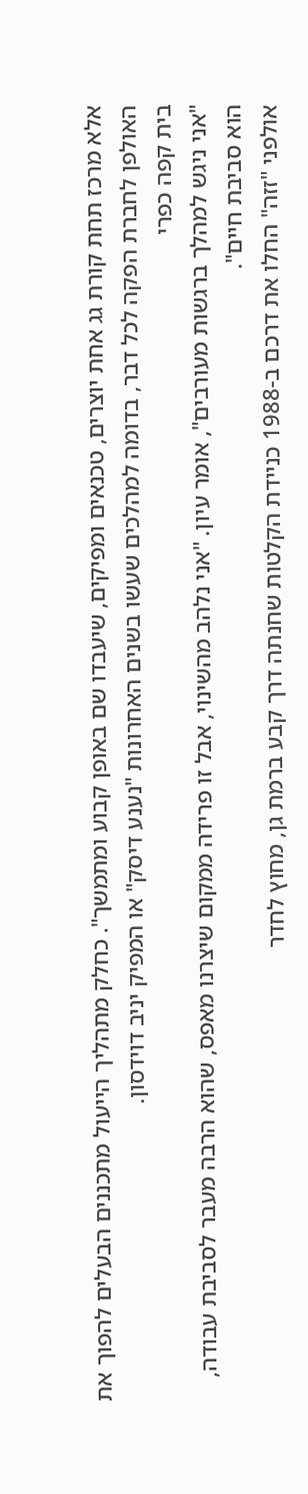אלא מרכז תחת קורת גג אחת יוצרים, טכנאים ומפיקים, שיעבדו שם באופן קבוע ומתמשך". כחלק מתהליך הייעול מתכננים הבעלים להפוך את האולפן לחברת הפקה לכל דבר, בדומה למהלכים שעשו בשנים האחרונות "נענע דיסק" או המפיק יניב דוידסון.
בית קפה כפרי
"אני ניגש למהלך ברגשות מעורבים", אומר עיון. "אני נלהב מהשינוי, אבל זו פרידה ממקום שיצרנו מאפס, שהוא הרבה מעבר לסביבת עבודה, הוא סביבת חיים".
אולפני "זזה" החלו את דרכם ב-1988 כניידת הקלטות שחנתה דרך קבע ברמת גן, מחוץ לחדר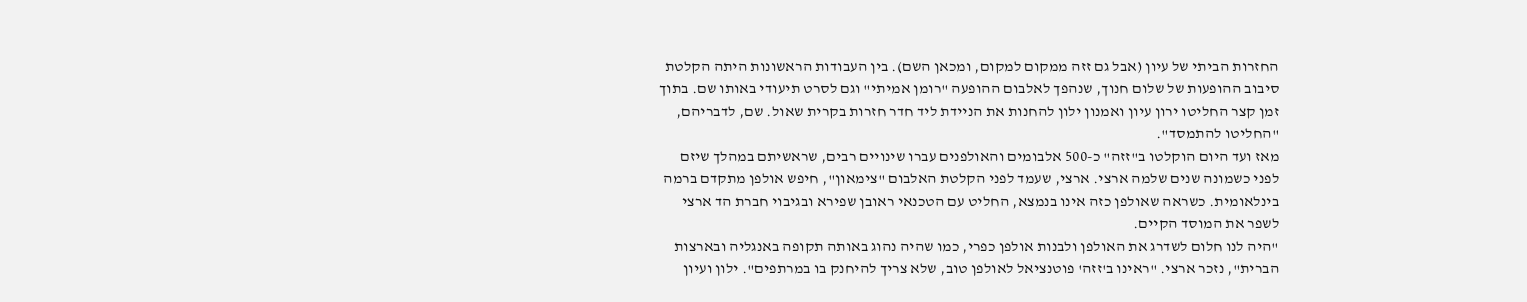החזרות הביתי של עיון (אבל גם זזה ממקום למקום, ומכאן השם). בין העבודות הראשונות היתה הקלטת סיבוב ההופעות של שלום חנוך, שנהפך לאלבום ההופעה "רומן אמיתי" וגם לסרט תיעודי באותו שם. בתוך זמן קצר החליטו ירון עיון ואמנון ילון להחנות את הניידת ליד חדר חזרות בקרית שאול. שם, לדבריהם, "החליטו להתמסד".
מאז ועד היום הוקלטו ב"זזה" כ-500 אלבומים והאולפנים עברו שינויים רבים, שראשיתם במהלך שיזם לפני כשמונה שנים שלמה ארצי. ארצי, שעמד לפני הקלטת האלבום "צימאון", חיפש אולפן מתקדם ברמה בינלאומית. כשראה שאולפן כזה אינו בנמצא, החליט עם הטכנאי ראובן שפירא ובגיבוי חברת הד ארצי לשפר את המוסד הקיים.
"היה לנו חלום לשדרג את האולפן ולבנות אולפן כפרי, כמו שהיה נהוג באותה תקופה באנגליה ובארצות הברית", נזכר ארצי. "ראינו ב'זזה' פוטנציאל לאולפן טוב, שלא צריך להיחנק בו במרתפים". ילון ועיון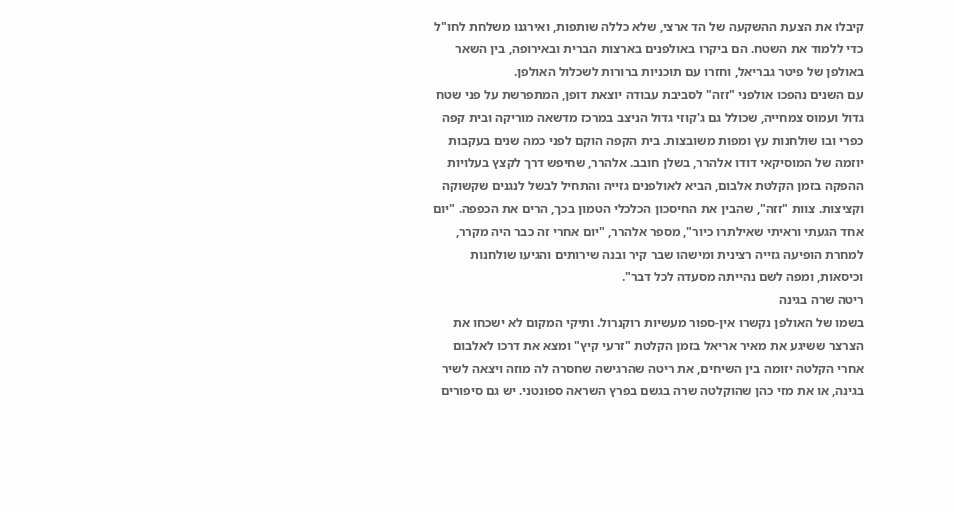קיבלו את הצעת ההשקעה של הד ארצי, שלא כללה שותפות, ואירגנו משלחת לחו"ל כדי ללמוד את השטח. הם ביקרו באולפנים בארצות הברית ובאירופה, בין השאר באולפן של פיטר גבריאל, וחזרו עם תוכניות ברורות לשכלול האולפן.
עם השנים נהפכו אולפני "זזה" לסביבת עבודה יוצאת דופן, המתפרשת על פני שטח גדול ועמוס צמחייה, שכולל גם ג'קוזי גדול הניצב במרכז מדשאה מוריקה ובית קפה כפרי ובו שולחנות עץ ומפות משובצות. בית הקפה הוקם לפני כמה שנים בעקבות יוזמה של המוסיקאי דודו אלהרר, בשלן חובב. אלהרר, שחיפש דרך לקצץ בעלויות ההפקה בזמן הקלטת אלבום, הביא לאולפנים גזייה והתחיל לבשל לנגנים שקשוקה וקציצות. צוות "זזה", שהבין את החיסכון הכלכלי הטמון בכך, הרים את הכפפה. "יום אחד הגעתי וראיתי שאילתרו כיור", מספר אלהרר, "יום אחרי זה כבר היה מקרר, למחרת הופיעה גזייה רצינית ומישהו שבר קיר ובנה שירותים והגיעו שולחנות וכיסאות, ומפה לשם נהייתה מסעדה לכל דבר".
ריטה שרה בגינה
בשמו של האולפן נקשרו אין-ספור מעשיות רוקנרול. ותיקי המקום לא ישכחו את הצרצר ששיגע את מאיר אריאל בזמן הקלטת "זרעי קיץ" ומצא את דרכו לאלבום אחרי הקלטה יזומה בין השיחים, את ריטה שהרגישה שחסרה לה מוזה ויצאה לשיר בגינה, או את מזי כהן שהוקלטה שרה בגשם בפרץ השראה ספונטני. יש גם סיפורים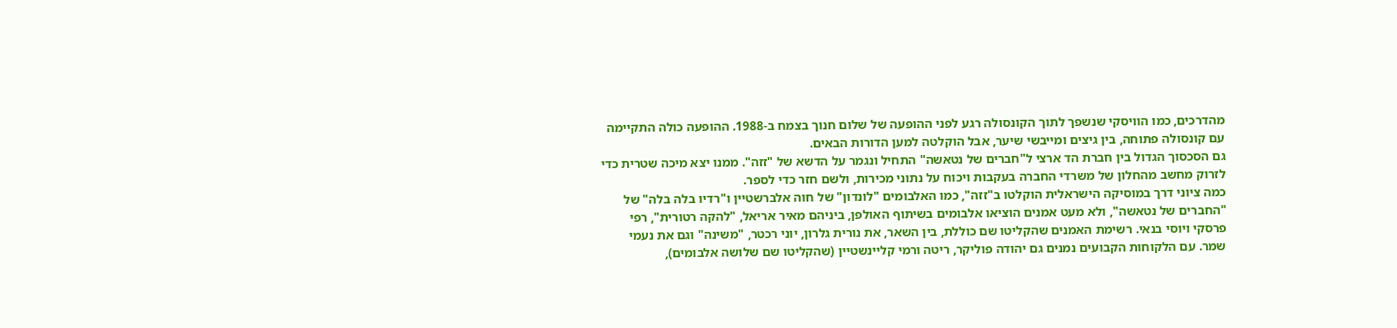מהדרכים, כמו הוויסקי שנשפך לתוך הקונסולה רגע לפני ההופעה של שלום חנוך בצמח ב-1988. ההופעה כולה התקיימה עם קונסולה פתוחה, בין גיצים ומייבשי שיער, אבל הוקלטה למען הדורות הבאים.
גם הסכסוך הגדול בין חברת הד ארצי ל"חברים של נטאשה" התחיל ונגמר על הדשא של "זזה". ממנו יצא מיכה שטרית כדי לזרוק מחשב מהחלון של משרדי החברה בעקבות ויכוח על נתוני מכירות, ולשם חזר כדי לספר.
כמה ציוני דרך במוסיקה הישראלית הוקלטו ב"זזה", כמו האלבומים "לונדון" של חוה אלברשטיין ו"רדיו בלה בלה" של "החברים של נטאשה", ולא מעט אמנים הוציאו אלבומים בשיתוף האולפן, ביניהם מאיר אריאל, "להקה רטורית", רפי פרסקי ויוסי בנאי. רשימת האמנים שהקליטו שם כוללת, בין השאר, את נורית גלרון, יוני רכטר, "משינה" וגם את נעמי שמר. עם הלקוחות הקבועים נמנים גם יהודה פוליקר, ריטה ורמי קליינשטיין (שהקליטו שם שלושה אלבומים),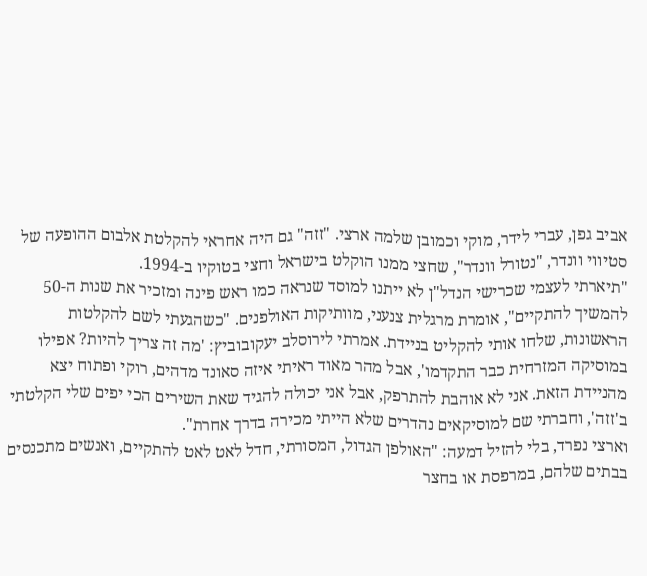אביב גפן, עברי לידר, מוקי וכמובן שלמה ארצי. "זזה" גם היה אחראי להקלטת אלבום ההופעה של סטיווי וונדר, "נטורל וונדר", שחצי ממנו הוקלט בישראל וחצי בטוקיו ב-1994.
"תיארתי לעצמי שכרישי הנדל"ן לא ייתנו למוסד שנראה כמו ראש פינה ומזכיר את שנות ה-50 להמשיך להתקיים", אומרת מרגלית צנעני, מוותיקות האולפנים. "כשהגעתי לשם להקלטות הראשונות, שלחו אותי להקליט בניידת. אמרתי לירוסלב יעקובוביץ: 'מה זה צריך להיות? אפילו במוסיקה המזרחית כבר התקדמו', אבל מהר מאוד ראיתי איזה סאונד מדהים, רוקי ופתוח יצא מהניידת הזאת. אני לא אוהבת להתרפק, אבל אני יכולה להגיד שאת השירים הכי יפים שלי הקלטתי ב'זזה', וחברתי שם למוסיקאים נהדרים שלא הייתי מכירה בדרך אחרת".
וארצי נפרד, בלי להזיל דמעה: "האולפן הגדול, המסורתי, חדל לאט לאט להתקיים, ואנשים מתכנסים בבתים שלהם, במרפסת או בחצר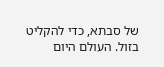של סבתא, כדי להקליט בזול. העולם היום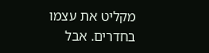מקליט את עצמו בחדרים. אבל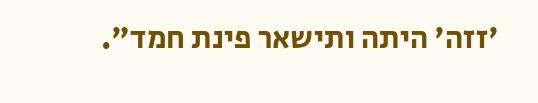'זזה' היתה ותישאר פינת חמד".